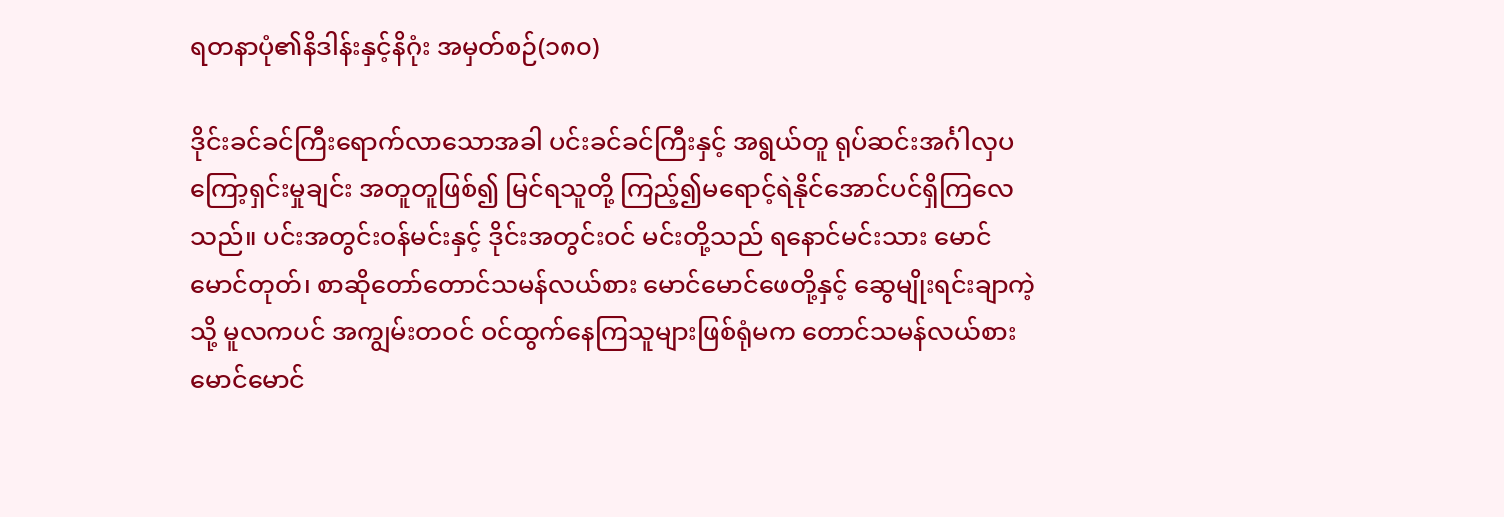ရတနာပုံ၏နိဒါန်းနှင့်နိဂုံး အမှတ်စဉ်(၁၈၀)

ဒိုင်းခင်ခင်ကြီးရောက်လာသောအခါ ပင်းခင်ခင်ကြီးနှင့် အရွယ်တူ ရုပ်ဆင်းအင်္ဂါလှပကြော့ရှင်းမှုချင်း အတူတူဖြစ်၍ မြင်ရသူတို့ ကြည့်၍မရောင့်ရဲနိုင်အောင်ပင်ရှိကြလေသည်။ ပင်းအတွင်းဝန်မင်းနှင့် ဒိုင်းအတွင်းဝင် မင်းတို့သည် ရနောင်မင်းသား မောင်မောင်တုတ်၊ စာဆိုတော်တောင်သမန်လယ်စား မောင်မောင်ဖေတို့နှင့် ဆွေမျိုးရင်းချာကဲ့သို့ မူလကပင် အကျွမ်းတဝင် ဝင်ထွက်နေကြသူများဖြစ်ရုံမက တောင်သမန်လယ်စား မောင်မောင်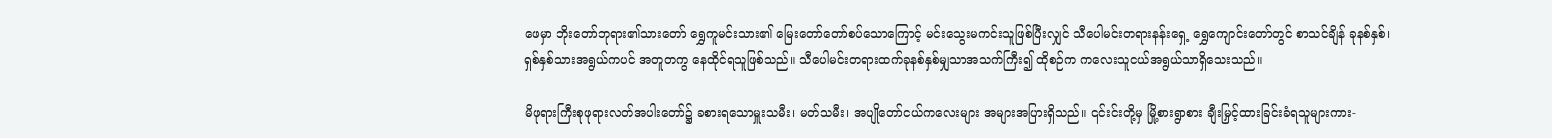ဖေမှာ ဘိုးတော်ဘုရား၏သားတော် ရွှေကူမင်းသား၏ မြေးတော်တော်စပ်သောကြောင့် မင်းသွေးမကင်းသူဖြစ်ပြီးလျှင် သီပေါမင်းတရားနန်းရှေ့ ရွှေကျောင်းတော်တွင် စာသင်ချိန် ခုနစ်နှစ်၊ ရှစ်နှစ်သားအရွယ်ကပင် အတူတကွ နေထိုင်ရသူဖြစ်သည်။ သီပေါမင်းတရားထက်ခုနစ်နှစ်မျှသာအသက်ကြီး၍ ထိုစဉ်က ကလေးသူငယ်အရွယ်သာရှိသေးသည်။

မိဖုရားကြီးစုဖုရားလတ်အပါးတော်၌ ခစားရသောမှူးသမီး၊ မတ်သမီး၊ အပျိုတော်ငယ်ကလေးများ အများအပြားရှိသည်။ ၎င်းင်းတို့မှ မြို့စားရွာစား ချီးမြှင့်ထားခြင်းခံရသူများကား-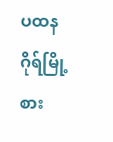ပထနဂိုရ်မြို့စား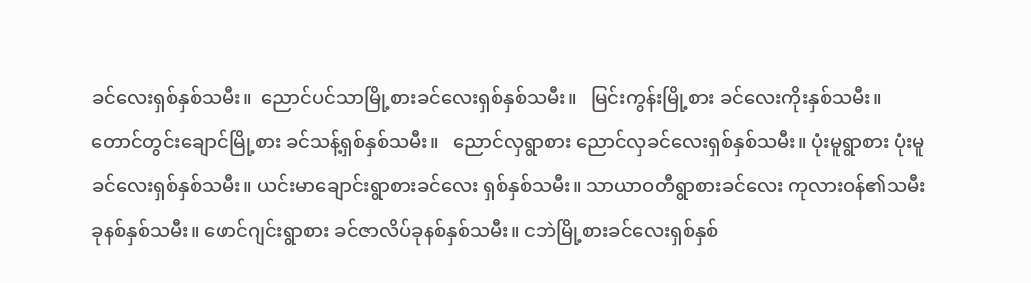ခင်လေးရှစ်နှစ်သမီး။  ညောင်ပင်သာမြို့စားခင်လေးရှစ်နှစ်သမီး။   မြင်းကွန်းမြို့စား ခင်လေးကိုးနှစ်သမီး။ တောင်တွင်းချောင်မြို့စား ခင်သန့်ရှစ်နှစ်သမီး။   ညောင်လှရွာစား ညောင်လှခင်လေးရှစ်နှစ်သမီး။ ပုံးမူရွာစား ပုံးမူခင်လေးရှစ်နှစ်သမီး။ ယင်းမာချောင်းရွာစားခင်လေး ရှစ်နှစ်သမီး။ သာယာဝတီရွာစားခင်လေး ကုလားဝန်၏သမီးခုနစ်နှစ်သမီး။ ဖောင်ဂျင်းရွာစား ခင်ဇာလိပ်ခုနစ်နှစ်သမီး။ ငဘဲမြို့စားခင်လေးရှစ်နှစ်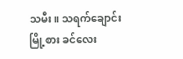သမီး။ သရက်ချောင်းမြို့စား ခင်လေး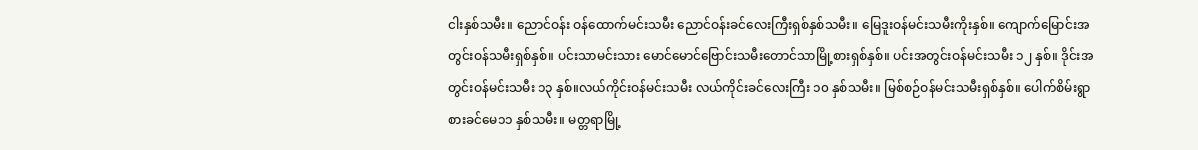ငါးနှစ်သမီး။ ညောင်ဝန်း ဝန်ထောက်မင်းသမီး ညောင်ဝန်းခင်လေးကြီးရှစ်နှစ်သမီး။ မြေဒူးဝန်မင်းသမီးကိုးနှစ်။ ကျောက်မြောင်းအတွင်းဝန်သမီးရှစ်နှစ်။ ပင်းသာမင်းသား မောင်မောင်ဗြောင်းသမီးတောင်သာမြို့စားရှစ်နှစ်။ ပင်းအတွင်းဝန်မင်းသမီး ၁၂ နှစ်။ ဒိုင်းအတွင်းဝန်မင်းသမီး ၁၃ နှစ်။လယ်ကိုင်းဝန်မင်းသမီး လယ်ကိုင်းခင်လေးကြီး ၁၀ နှစ်သမီး။ မြစ်စဉ်ဝန်မင်းသမီးရှစ်နှစ်။ ပေါက်စိမ်းရွာစားခင်မေ၁၁ နှစ်သမီး။ မတ္တရာမြို့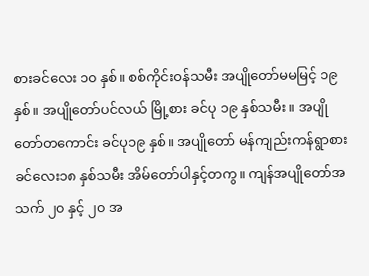စားခင်လေး ၁၀ နှစ်။ စစ်ကိုင်းဝန်သမီး အပျိုတော်မမမြင့် ၁၉ နှစ်။ အပျိုတော်ပင်လယ် မြို့စား ခင်ပု ၁၉ နှစ်သမီး။ အပျိုတော်တကောင်း ခင်ပု၁၉ နှစ်။ အပျိုတော် မန်ကျည်းကန်ရွာစား ခင်လေး၁၈ နှစ်သမီး အိမ်တော်ပါနှင့်တကွ။ ကျန်အပျိုတော်အသက် ၂၀ နှင့် ၂၀ အ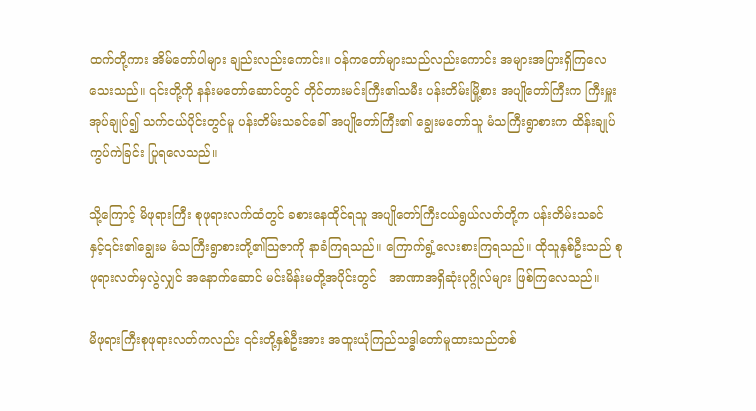ထက်တို့ကား အိမ်တော်ပါများ ချည်းလည်းကောင်း။ ဝန်ကတော်များသည်လည်းကောင်း အများအပြားရှိကြလေသေးသည်။ ၎င်းတို့ကို နန်းမတော်ဆောင်တွင် တိုင်တားမင်းကြီး၏သမီး ပန်းတိမ်းမြို့စား အပျိုတော်ကြီးက ကြီးမှူးအုပ်ချုပ်၍ သက်ငယ်ပိုင်းတွင်မူ ပန်းတိမ်းသခင်ခေါ် အပျိုတော်ကြီး၏ ချွေးမတော်သူ မံသကြီးရွာစားက ထိန်းချုပ်ကွပ်ကဲခြင်း ပြုရလေသည်။

သို့ကြောင့် မိဖုရားကြီး စုဖုရားလက်ထံတွင် ခစားနေထိုင်ရသူ အပျိုတော်ကြီးငယ်ရွယ်လတ်တို့က ပန်းတိမ်းသခင် နှင့်၎င်း၏ချွေးမ မံသကြီးရွာစားတို့၏သြဇာကို နာခံကြရသည်။ ကြောက်ရွံ့လေးစားကြရသည်။ ထိုသူနှစ်ဦးသည် စုဖုရားလတ်မှလွဲလျှင် အနောက်ဆောင် မင်းမိန်းမတို့အပိုင်းတွင်   အာဏာအရှိဆုံးပုဂ္ဂိုလ်များ ဖြစ်ကြလေသည်။

မိဖုရားကြီးစုဖုရားလတ်ကလည်း ၎င်းတို့နှစ်ဦးအား အထူးယုံကြည်သဒ္ဓါတော်မူထားသည်တစ်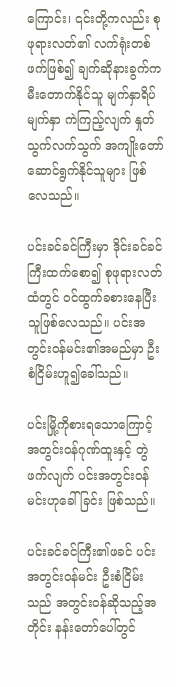ကြောင်း၊ ၎င်းတို့ကလည်း စုဖုရားလတ်၏ လက်ရုံးတစ်ဖက်ဖြစ်၍ ချက်ဆိုနားခွက်က မီးတောက်နိုင်သူ မျက်နှာရိပ်မျက်နှာ ကဲကြည့်လျက် နှုတ်သွက်လက်သွက် အကျိုးတော်ဆောင်ရွက်နိုင်သူများ ဖြစ်လေသည်။

ပင်းခင်ခင်ကြီးမှာ ဒိုင်းခင်ခင်ကြီးထက်စော၍ စုဖုရားလတ်ထံတွင် ဝင်ထွက်ခစားနေပြီးသူဖြစ်လေသည်။ ပင်းအတွင်းဝန်မင်း၏အမည်မှာ ဦးစံငြိမ်းဟူ၍ခေါ်သည်။

ပင်းမြို့ကိုစားရသောကြောင့် အတွင်းဝန်ဂုဏ်ထူးနှင့် တွဲဖက်လျက် ပင်းအတွင်းဝန်မင်းဟုခေါ်ခြင်း ဖြစ်သည်။

ပင်းခင်ခင်ကြီး၏ဖခင် ပင်းအတွင်းဝန်မင်း ဦးစံငြိမ်းသည် အတွင်းဝန်ဆိုသည့်အတိုင်း နန်းတော်ပေါ်တွင်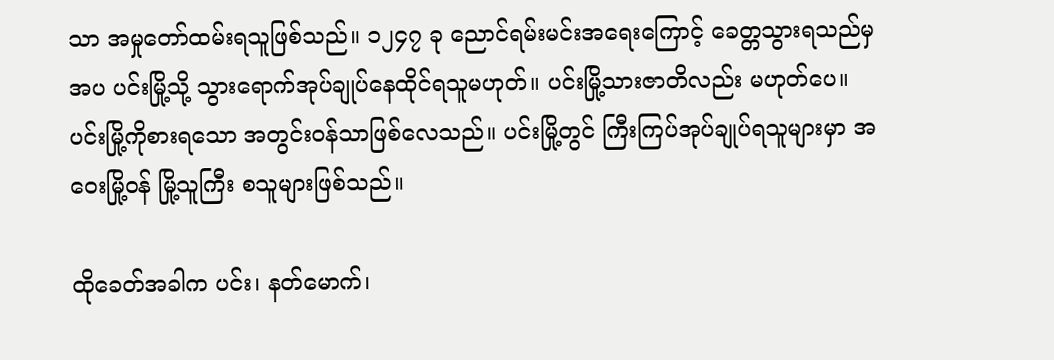သာ အမှုတော်ထမ်းရသူဖြစ်သည်။ ၁၂၄၇ ခု ညောင်ရမ်းမင်းအရေးကြောင့် ခေတ္တသွားရသည်မှအပ ပင်းမြို့သို့ သွားရောက်အုပ်ချုပ်နေထိုင်ရသူမဟုတ်။ ပင်းမြို့သားဇာတိလည်း မဟုတ်ပေ။ ပင်းမြို့ကိုစားရသော အတွင်းဝန်သာဖြစ်လေသည်။ ပင်းမြို့တွင် ကြီးကြပ်အုပ်ချုပ်ရသူများမှာ အဝေးမြို့ဝန် မြို့သူကြီး စသူများဖြစ်သည်။

ထိုခေတ်အခါက ပင်း၊ နတ်မောက်၊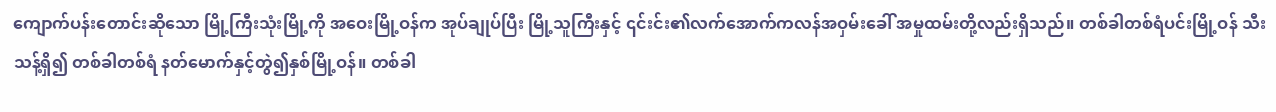ကျောက်ပန်းတောင်းဆိုသော မြို့ကြီးသုံးမြို့ကို အဝေးမြို့ဝန်က အုပ်ချုပ်ပြီး မြို့သူကြီးနှင့် ၎င်းင်း၏လက်အောက်ကလန်အဝှမ်းခေါ် အမှုထမ်းတို့လည်းရှိသည်။ တစ်ခါတစ်ရံပင်းမြို့ဝန် သီးသန့်ရှိ၍ တစ်ခါတစ်ရံ နတ်မောက်နှင့်တွဲ၍နှစ်မြို့ဝန်။ တစ်ခါ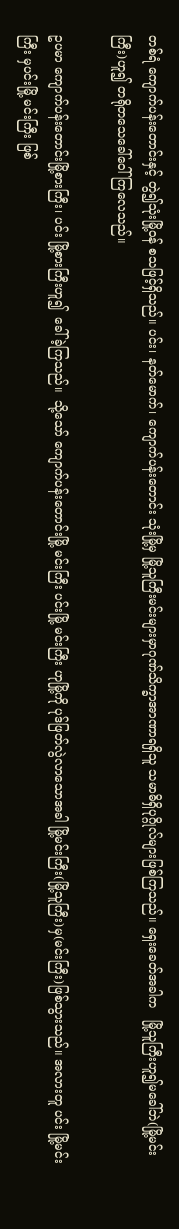တစ်ရံ ကျောက်ပန်းတောင်းနှင့် တွဲ၍သုံးမြို့ဝန် စသဖြင့်ရှိသည်။ ပင်း၊ နတ်မောက်၊ ကျောက်ပန်းတောင်း သုံးမြို့မှ မြို့သူကြီးမင်းများမှာဂုဏ်သိက္ခာအာဏာရရှိသူ သမာဓိရှိပုဂ္ဂိုလ်များဖြစ်ကြသည်။ ရှေးခေတ်အခါက   မြို့သူကြီးဟူ၍မခေါ်ဘဲ(မြို့မင်းကြီး)ဟူ၍ တရိုတသေခေါ်ဝေါ်ကြလေသည်။

ဥပမာ ကျောက်ပန်းတောင်းမြို့စားကြီး၊ ပင်း မြို့စားကြီးဟူ၍  ခေါ်ခဲ့ကြသည်။  သို့သော် ကျောက်ပန်းတောင်းမြို့ မင်းကြီး ပင်းမြို့ မင်းကြီး ဟုမြို့ကို ပုဒ်ဖြတ်လွဲလာသောအခါ မြို့မင်းကြီး(မြို့သူကြီး)မှ(မင်းကြီး)ဖြစ်သွားသည်။ အလားတူ ပင်း မြို့မင်းကြီး မှပင်းမြို့ မင်းကြီး ဖြစ်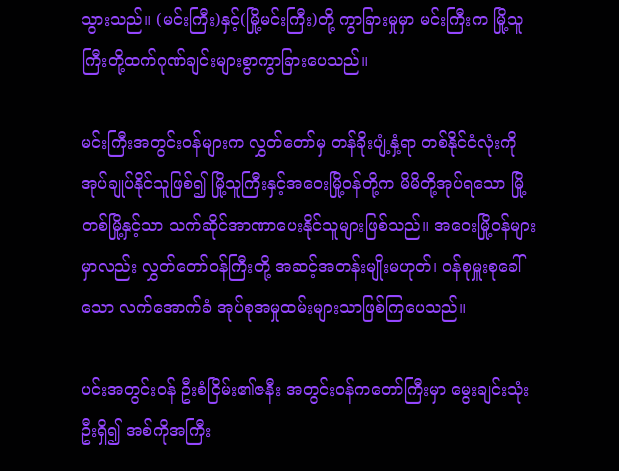သွားသည်။ (မင်းကြီး)နှင့်(မြို့မင်းကြီး)တို့ ကွာခြားမှုမှာ မင်းကြီးက မြို့သူကြီးတို့ထက်ဂုဏ်ချင်းများစွာကွာခြားပေသည်။

မင်းကြီးအတွင်းဝန်များက လွှတ်တော်မှ တန်ခိုးပျံ့နှံ့ရာ တစ်နိုင်ငံလုံးကို အုပ်ချုပ်နိုင်သူဖြစ်၍ မြို့သူကြီးနှင့်အဝေးမြို့ဝန်တို့က မိမိတို့အုပ်ရသော မြို့တစ်မြို့နှင့်သာ သက်ဆိုင်အာဏာပေးနိုင်သူများဖြစ်သည်။ အဝေးမြို့ဝန်များမှာလည်း လွှတ်တော်ဝန်ကြီးတို့ အဆင့်အတန်းမျိုးမဟုတ်၊ ဝန်စုမှူးစုခေါ်သော လက်အောက်ခံ အုပ်စုအမှုထမ်းများသာဖြစ်ကြပေသည်။

ပင်းအတွင်းဝန် ဦးစံငြိမ်း၏ဇနီး အတွင်းဝန်ကတော်ကြီးမှာ မွေးချင်းသုံးဦးရှိ၍ အစ်ကိုအကြီး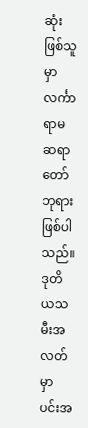ဆုံးဖြစ်သူမှာ လင်္ကာရာမဆရာတော်ဘုရားဖြစ်ပါသည်။ ဒုတိယသမီးအလတ်မှာ ပင်းအ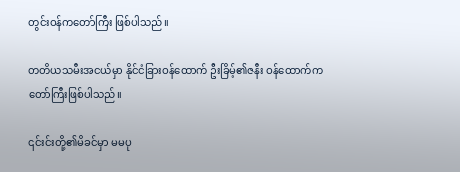တွင်းဝန်ကတော်ကြီး ဖြစ်ပါသည်။

တတိယသမီးအငယ်မှာ နိုင်ငံခြားဝန်ထောက် ဦးခြိမ့်၏ဇနီး ဝန်ထောက်ကတော်ကြီးဖြစ်ပါသည်။

၎င်းင်းတို့၏မိခင်မှာ မမပု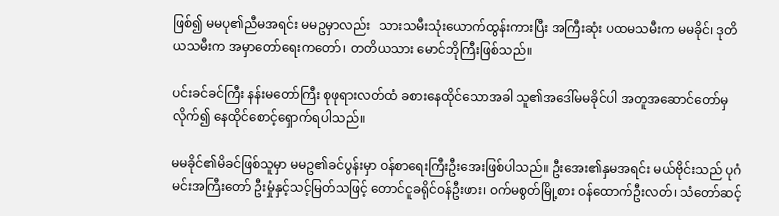ဖြစ်၍ မမပု၏ညီမအရင်း မမဥမှာလည်း   သားသမီးသုံးယောက်ထွန်းကားပြီး အကြီးဆုံး ပထမသမီးက မမခိုင်၊ ဒုတိယသမီးက အမှာတော်ရေးကတော်၊ တတိယသား မောင်ဘိုကြီးဖြစ်သည်။

ပင်းခင်ခင်ကြီး နန်းမတော်ကြီး စုဖုရားလတ်ထံ ခစားနေထိုင်သောအခါ သူ၏အဒေါ်မမခိုင်ပါ အတူအဆောင်တော်မှလိုက်၍ နေထိုင်စောင့်ရှောက်ရပါသည်။

မမခိုင်၏မိခင်ဖြစ်သူမှာ မမဥ၏ခင်ပွန်းမှာ ဝန်စာရေးကြီးဦးအေးဖြစ်ပါသည်။ ဦးအေး၏နှမအရင်း မယ်ဗိုင်းသည် ပုဂံမင်းအကြီးတော် ဦးမှုံနှင့်သင့်မြတ်သဖြင့် တောင်ငူခရိုင်ဝန်ဦးဖား၊ ဝက်မစွတ်မြို့စား ဝန်ထောက်ဦးလတ်၊ သံတော်ဆင့်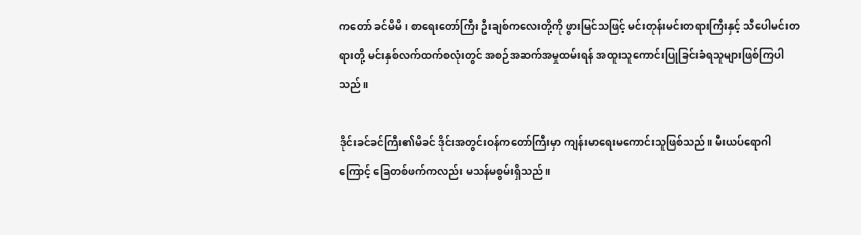ကတော် ခင်မိမိ၊ စာရေးတော်ကြီး ဦးချစ်ကလေးတို့ကို ဖွားမြင်သဖြင့် မင်းတုန်းမင်းတရားကြီးနှင့် သီပေါမင်းတရားတို့ မင်းနှစ်လက်ထက်စလုံးတွင် အစဉ်အဆက်အမှုထမ်းရန် အထူးသူကောင်းပြုခြင်းခံရသူများဖြစ်ကြပါသည်။

ဒိုင်းခင်ခင်ကြီး၏မိခင် ဒိုင်းအတွင်းဝန်ကတော်ကြီးမှာ ကျန်းမာရေးမကောင်းသူဖြစ်သည်။ မီးယပ်ရောဂါကြောင့် ခြေတစ်ဖက်ကလည်း မသန်မစွမ်းရှိသည်။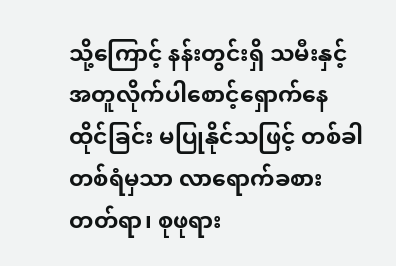သို့ကြောင့် နန်းတွင်းရှိ သမီးနှင့်အတူလိုက်ပါစောင့်ရှောက်နေထိုင်ခြင်း မပြုနိုင်သဖြင့် တစ်ခါတစ်ရံမှသာ လာရောက်ခစားတတ်ရာ၊ စုဖုရား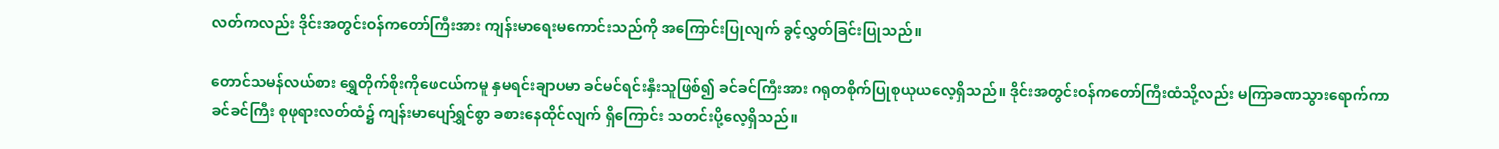လတ်ကလည်း ဒိုင်းအတွင်းဝန်ကတော်ကြီးအား ကျန်းမာရေးမကောင်းသည်ကို အကြောင်းပြုလျက် ခွင့်လွှတ်ခြင်းပြုသည်။

တောင်သမန်လယ်စား ရွှေတိုက်စိုးကိုဖေငယ်ကမူ နှမရင်းချာပမာ ခင်မင်ရင်းနှီးသူဖြစ်၍ ခင်ခင်ကြီးအား ဂရုတစိုက်ပြုစုယုယလေ့ရှိသည်။ ဒိုင်းအတွင်းဝန်ကတော်ကြီးထံသို့လည်း မကြာခဏသွားရောက်ကာ ခင်ခင်ကြီး စုဖုရားလတ်ထံ၌ ကျန်းမာပျော်ရွှင်စွာ ခစားနေထိုင်လျက် ရှိကြောင်း သတင်းပို့လေ့ရှိသည်။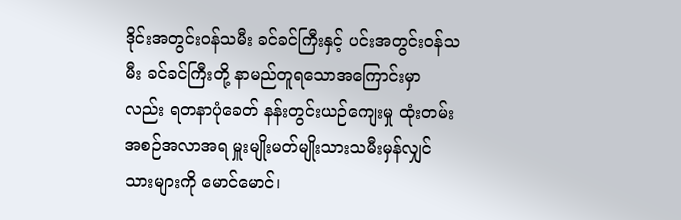ဒိုင်းအတွင်းဝန်သမီး ခင်ခင်ကြီးနှင့် ပင်းအတွင်းဝန်သမီး ခင်ခင်ကြီးတို့ နာမည်တူရသောအကြောင်းမှာလည်း ရတနာပုံခေတ် နန်းတွင်းယဉ်ကျေးမှု ထုံးတမ်းအစဉ်အလာအရ မှူးမျိုးမတ်မျိုးသားသမီးမှန်လျှင် သားများကို မောင်မောင်၊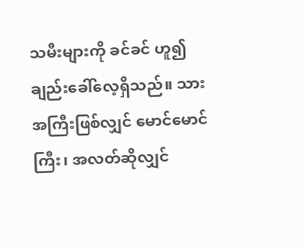သမီးများကို ခင်ခင် ဟူ၍ချည်းခေါ်လေ့ရှိသည်။ သားအကြီးဖြစ်လျှင် မောင်မောင်ကြီး၊ အလတ်ဆိုလျှင်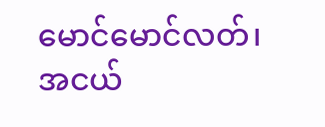မောင်မောင်လတ်၊  အငယ်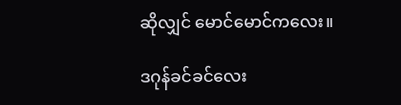ဆိုလျှင် မောင်မောင်ကလေး။

ဒဂုန်ခင်ခင်လေး